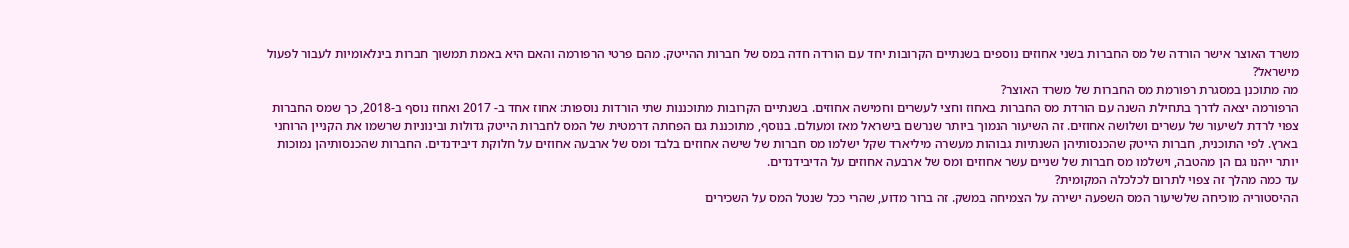משרד האוצר אישר הורדה של מס החברות בשני אחוזים נוספים בשנתיים הקרובות יחד עם הורדה חדה במס של חברות ההייטק. מהם פרטי הרפורמה והאם היא באמת תמשוך חברות בינלאומיות לעבור לפעול מישראל?
מה מתוכנן במסגרת רפורמת מס החברות של משרד האוצר?
הרפורמה יצאה לדרך בתחילת השנה עם הורדת מס החברות באחוז וחצי לעשרים וחמישה אחוזים. בשנתיים הקרובות מתוכננות שתי הורדות נוספות: אחוז אחד ב- 2017 ואחוז נוסף ב-2018, כך שמס החברות צפוי לרדת לשיעור של עשרים ושלושה אחוזים. זה השיעור הנמוך ביותר שנרשם בישראל מאז ומעולם. בנוסף, מתוכננת גם הפחתה דרמטית של המס לחברות הייטק גדולות ובינוניות שרשמו את הקניין הרוחני בארץ. לפי התוכנית, חברות הייטק שהכנסותיהן השנתיות גבוהות מעשרה מיליארד שקל ישלמו מס חברות של שישה אחוזים בלבד ומס של ארבעה אחוזים על חלוקת דיבידנדים. החברות שהכנסותיהן נמוכות יותר ייהנו גם הן מהטבה, וישלמו מס חברות של שניים עשר אחוזים ומס של ארבעה אחוזים על הדיבידנדים.
עד כמה מהלך זה צפוי לתרום לכלכלה המקומית?
ההיסטוריה מוכיחה שלשיעור המס השפעה ישירה על הצמיחה במשק. זה ברור מדוע, שהרי ככל שנטל המס על השכירים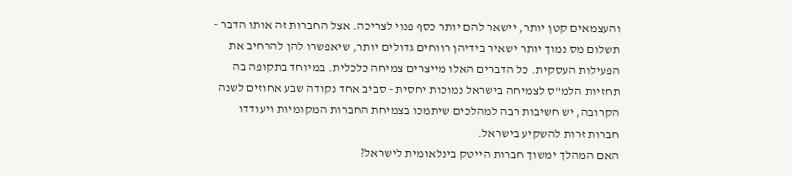והעצמאים קטן יותר, יישאר להם יותר כסף פנוי לצריכה. אצל החברות זה אותו הדבר - תשלום מס נמוך יותר ישאיר בידיהן רווחים גדולים יותר, שיאפשרו להן להרחיב את הפעילות העסקית. כל הדברים האלו מייצרים צמיחה כלכלית. במיוחד בתקופה בה תחזיות הלמ"ס לצמיחה בישראל נמוכות יחסית - סביב אחד נקודה שבע אחוזים לשנה הקרובה, יש חשיבות רבה למהלכים שיתמכו בצמיחת החברות המקומיות ויעודדו חברות זרות להשקיע בישראל.
האם המהלך ימשוך חברות הייטק בינלאומית לישראל?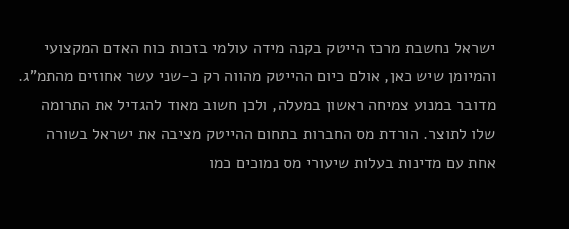ישראל נחשבת מרכז הייטק בקנה מידה עולמי בזכות כוח האדם המקצועי והמיומן שיש כאן, אולם כיום ההייטק מהווה רק כ-שני עשר אחוזים מהתמ"ג. מדובר במנוע צמיחה ראשון במעלה, ולכן חשוב מאוד להגדיל את התרומה שלו לתוצר. הורדת מס החברות בתחום ההייטק מציבה את ישראל בשורה אחת עם מדינות בעלות שיעורי מס נמוכים כמו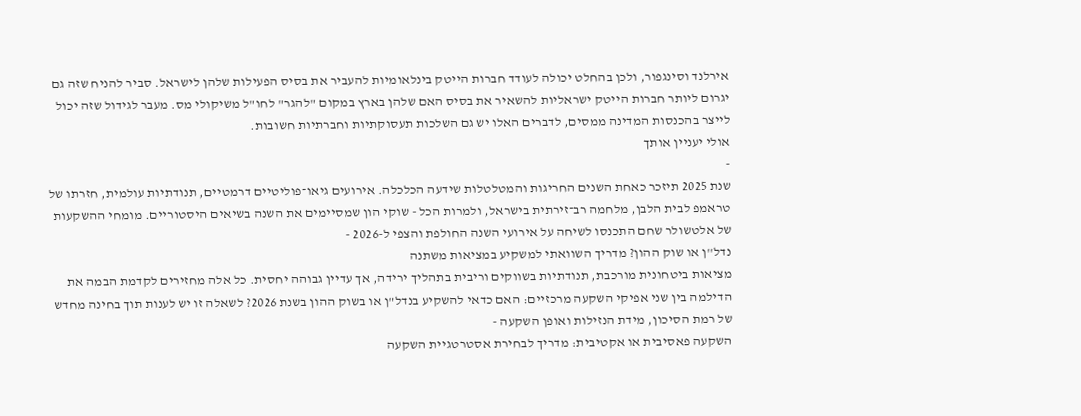אירלנד וסינגפור, ולכן בהחלט יכולה לעודד חברות הייטק בינלאומיות להעביר את בסיס הפעילות שלהן לישראל. סביר להניח שזה גם יגרום ליותר חברות הייטק ישראליות להשאיר את בסיס האם שלהן בארץ במקום "להגר" לחו"ל משיקולי מס. מעבר לגידול שזה יכול לייצר בהכנסות המדינה ממסים, לדברים האלו יש גם השלכות תעסוקתיות וחברתיות חשובות.
אולי יעניין אותך
-
שנת 2025 תיזכר כאחת השנים החריגות והמטלטלות שידעה הכלכלה. אירועים גיאו־פוליטיים דרמטיים, תנודתיות עולמית, חזרתו של טראמפ לבית הלבן, מלחמה רב־זירתית בישראל, ולמרות הכל - שוקי הון שמסיימים את השנה בשיאים היסטוריים. מומחי ההשקעות של אלטשולר שחם התכנסו לשיחה על אירועי השנה החולפת והצפי ל-2026 -
נדל''ן או שוק ההון? מדריך השוואתי למשקיע במציאות משתנה
מציאות ביטחונית מורכבת, תנודתיות בשווקים וריבית בתהליך ירידה, אך עדיין גבוהה יחסית. כל אלה מחזירים לקדמת הבמה את הדילמה בין שני אפיקי השקעה מרכזיים: האם כדאי להשקיע בנדל"ן או בשוק ההון בשנת 2026? לשאלה זו יש לענות תוך בחינה מחדש של רמת הסיכון, מידת הנזילות ואופן השקעה -
השקעה פאסיבית או אקטיבית: מדריך לבחירת אסטרטגיית השקעה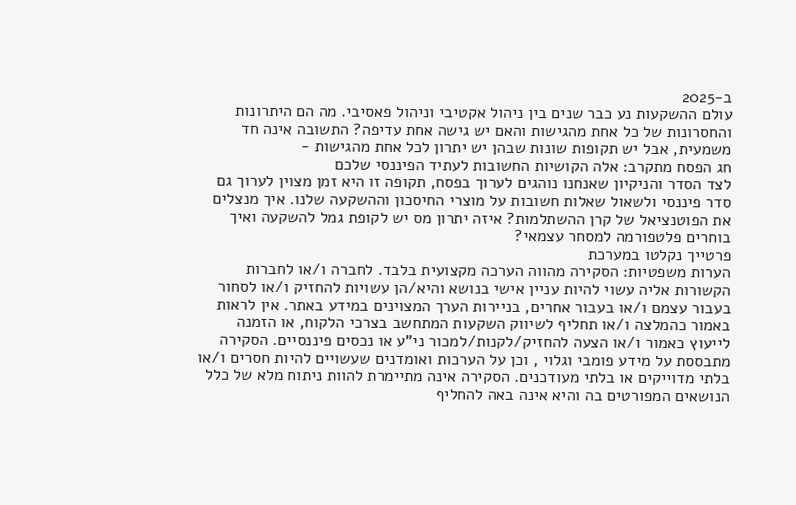ב-2025
עולם ההשקעות נע כבר שנים בין ניהול אקטיבי וניהול פאסיבי. מה הם היתרונות והחסרונות של כל אחת מהגישות והאם יש גישה אחת עדיפה? התשובה אינה חד משמעית, אבל יש תקופות שונות שבהן יש יתרון לכל אחת מהגישות -
חג הפסח מתקרב: אלה הקושיות החשובות לעתיד הפיננסי שלכם
לצד הסדר והניקיון שאנחנו נוהגים לערוך בפסח, תקופה זו היא זמן מצוין לערוך גם סדר פיננסי ולשאול שאלות חשובות על מוצרי החיסכון וההשקעה שלנו. איך מנצלים את הפוטנציאל של קרן ההשתלמות? איזה יתרון מס יש לקופת גמל להשקעה ואיך בוחרים פלטפורמה למסחר עצמאי?
פרטייך נקלטו במערכת
הערות משפטיות: הסקירה מהווה הערכה מקצועית בלבד. לחברה ו/או לחברות הקשורות אליה עשוי להיות עניין אישי בנושא והיא/הן עשויות להחזיק ו/או לסחור בעבור עצמם ו/או בעבור אחרים, בניירות הערך המצוינים במידע באתר. אין לראות באמור כהמלצה ו/או תחליף לשיווק השקעות המתחשב בצרכי הלקוח, או הזמנה לייעוץ כאמור ו/או הצעה להחזיק/לקנות/למכור ני"ע או נכסים פיננסיים. הסקירה מתבססת על מידע פומבי וגלוי , וכן על הערכות ואומדנים שעשויים להיות חסרים ו/או בלתי מדוייקים או בלתי מעודכנים. הסקירה אינה מתיימרת להוות ניתוח מלא של כלל הנושאים המפורטים בה והיא אינה באה להחליף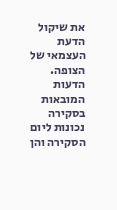את שיקול הדעת העצמאי של הצופה. הדעות המובאות בסקירה נכונות ליום הסקירה והן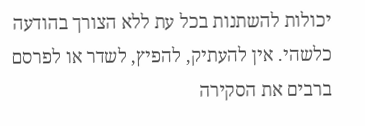יכולות להשתנות בכל עת ללא הצורך בהודעה כלשהי. אין להעתיק, להפיץ, לשדר או לפרסם ברבים את הסקירה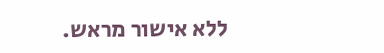ללא אישור מראש.